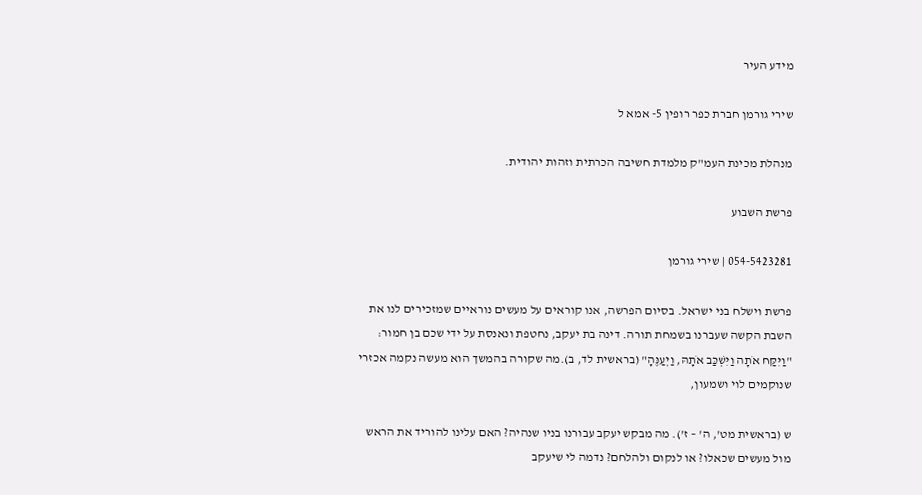מידע העיר

שירי גורמן חברת כפר רופין 5- אמא ל

מנהלת מכינת העמ"ק מלמדת חשיבה הכרתית וזהות יהודית.

פרשת השבוע

054-5423281 | שירי גורמן

פרשת וישלח בני ישראל. בסיום הפרשה, אנו קוראים על מעשים נוראיים שמזכירים לנו את השבת הקשה שעברנו בשמחת תורה. דינה בת יעקב, נחטפת ונאנסת על ידי שכם בן חמור: "וַיִּקַּח אֹתָה וַיִּשְׁכַּב אֹתָהּ, וַיְעַנֶּהָ" (בראשית לד, ב).מה שקורה בהמשך הוא מעשה נקמה אכזרי שנוקמים לוי ושמעון,

ש (בראשית מט', ה' – ז'). מה מבקש יעקב עבורנו בניו שנהיה? האם עלינו להוריד את הראש מול מעשים שכאלו? או לנקום ולהלחם? נדמה לי שיעקב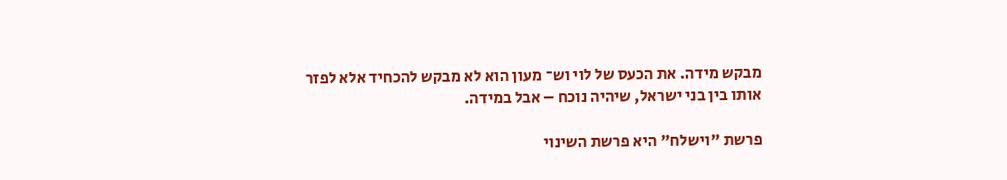מבקש מידה. את הכעס של לוי וש־ מעון הוא לא מבקש להכחיד אלא לפזר אותו בין בני ישראל, שיהיה נוכח – אבל במידה.

פרשת "וישלח" היא פרשת השינוי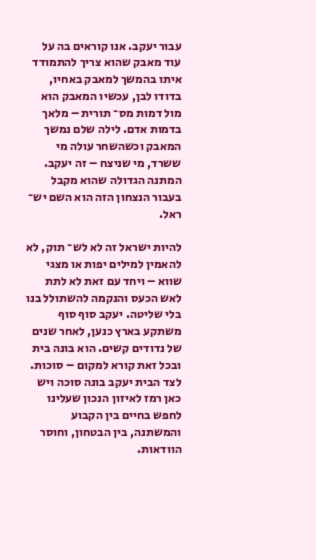עבור יעקב. אנו קוראים בה על עוד מאבק שהוא צריך להתמודד איתו בהמשך למאבק באחיו, בדודו לבן, עכשיו המאבק הוא מול דמות מס־ תורית – מלאך בדמות אדם. לילה שלם נמשך המאבק וכשהשחר עולה מי ששרד, מי שניצח – זה יעקב. המתנה הגדולה שהוא מקבל בעבור הנצחון הזה הוא השם יש־ ראל.

להיות ישראל זה לא לש־ תוק, לא להאמין למילים יפות או מצגי שווא – ויחד עם זאת לא לתת לאש הכעס והנקמה להשתולל בנו בלי שליטה. יעקב סוף סוף משתקע בארץ כנען, לאחר שנים של נדודים קשים. הוא בונה בית ובכל זאת קורא למקום – סוכות. לצד הבית יעקב בונה סוכה ויש כאן רמז לאיזון הנכון שעלינו לחפש בחיים בין הקבוע והמשתנה, בין הבטחון, וחוסר הוודאות.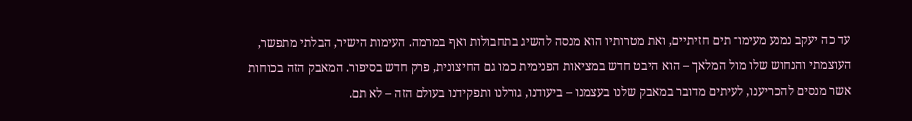עד כה יעקב נמנע מעימו־ תים חזיתיים, ואת מטרותיו הוא מנסה להשיג בתחבולות ואף במרמה. העימות הישיר, הבלתי מתפשר, העוצמתי והנחוש שלו מול המלאך – הוא היבט חדש במציאות הפנימית כמו גם החיצונית, פרק חדש בסיפור. המאבק הזה בכוחות אשר מנסים להכריענו, לעיתים מדובר במאבק שלנו בעצמנו – ביעודנו, גורלנו ותפקידנו בעולם הזה – לא תם.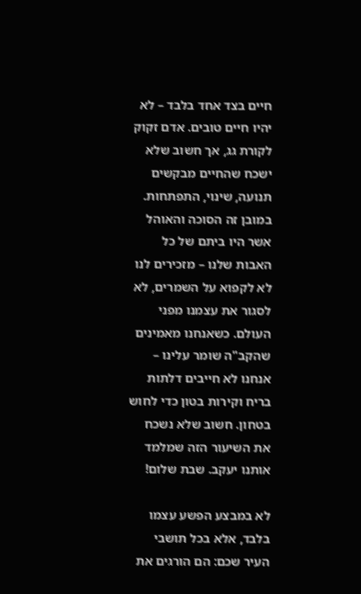חיים בצד אחד בלבד – לא יהיו חיים טובים. אדם זקוק לקורת גג, אך חשוב שלא ישכח שהחיים מבקשים תנועה, שינוי, התפתחות. במובן זה הסוכה והאוהל אשר היו ביתם של כל האבות שלנו – מזכירים לנו לא לקפוא על השמרים, לא לסגור את עצמנו מפני העולם. כשאנחנו מאמינים שהקב"ה שומר עלינו – אנחנו לא חייבים דלתות בריח וקירות בטון כדי לחוש בטחון. חשוב שלא נשכח את השיעור הזה שמלמד אותנו יעקב. שבת שלום!

לא במבצע הפשע עצמו בלבד, אלא בכל תושבי העיר שכם: הם הורגים את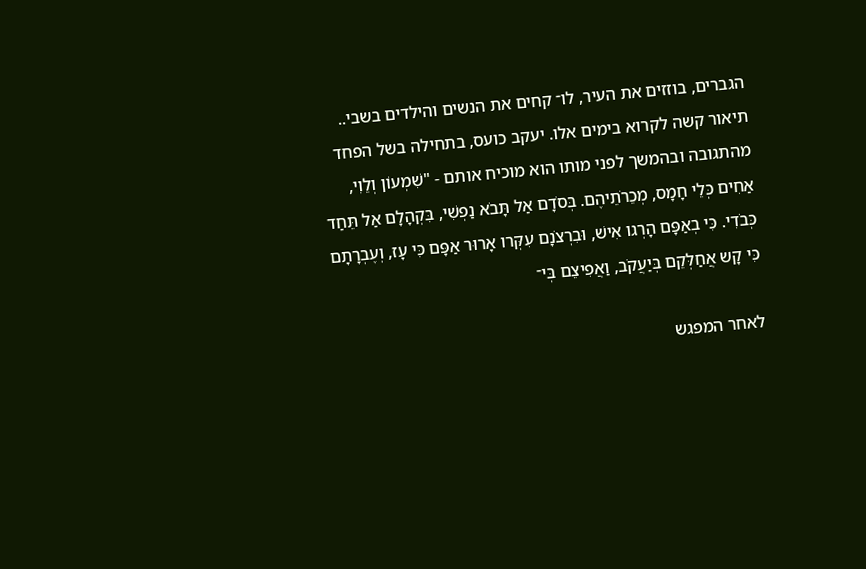הגברים, בוזזים את העיר, לו־ קחים את הנשים והילדים בשבי.. תיאור קשה לקרוא בימים אלו. יעקב כועס, בתחילה בשל הפחד מהתגובה ובהמשך לפני מותו הוא מוכיח אותם - "שִׁמְעוֹן וְלֵוִי, אַחִים כְּלֵי חָמָס, מְכֵרֹתֵיהֶם. בְּסֹדָם אַל תָּבֹא נַפְשִׁי, בִּקְהָלָם אַל תֵּחַד כְּבֹדִי. כִּי בְאַפָּם הָרְגו אִישׁ, וּבִרְצֹנָם עִקְּרו אָרוּר אַפָּם כִּי עָז, וְעֶבְרָתָם כִּי קָש אֲחַלְּקֵם בְּיַעֲקֹב, וַאֲפִיצֵם בְּי־

לאחר המפגש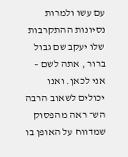עם עשו ולמרות נסיונות ההתקרבות שלו יעקב שם גבול ברור , אתה לשם – אני לכאן. ואנו יכולים לשאוב הרבה הש־ ראה מהפסוק שמדווח על האופן בו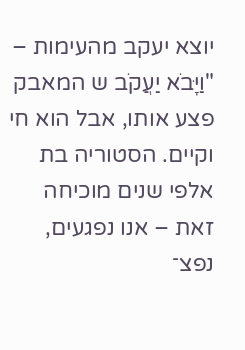יוצא יעקב מהעימות – "וַיָּבֹא יַעֲקֹב ש המאבק פצע אותו, אבל הוא חי וקיים. הסטוריה בת אלפי שנים מוכיחה זאת – אנו נפגעים, נפצ־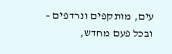עים, מותקפים ונרדפים – ובכל פעם מחדש,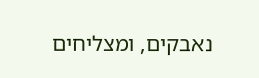נאבקים, ומצליחים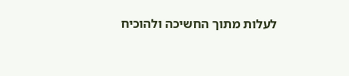לעלות מתוך החשיכה ולהוכיח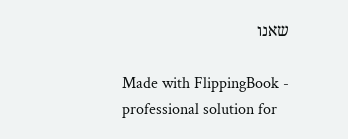שאנו

Made with FlippingBook - professional solution for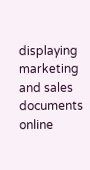displaying marketing and sales documents online